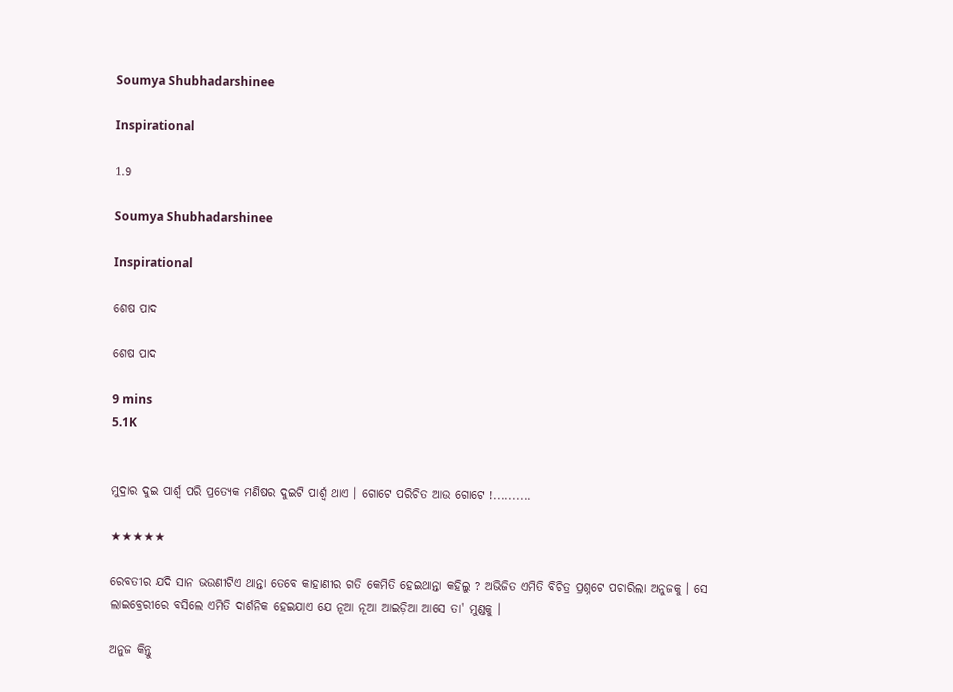Soumya Shubhadarshinee

Inspirational

1.9

Soumya Shubhadarshinee

Inspirational

ଶେଷ ପାଦ

ଶେଷ ପାଦ

9 mins
5.1K


ମୁଦ୍ରାର ଦୁଇ ପାର୍ଶ୍ଵ ପରି ପ୍ରତ୍ୟେକ ମଣିଷର ଦୁଇଟି ପାର୍ଶ୍ଵ ଥାଏ । ଗୋଟେ ପରିଚିତ ଆଉ ଗୋଟେ !..........

★★★★★

ରେବତୀର ଯଦି ସାନ ଭଉଣୀଟିଏ ଥାନ୍ତା ତେବେ କାହାଣୀର ଗତି କେମିତି ହେଇଥାନ୍ତା କହିଲୁ ? ଅଭିଜିତ ଏମିତି ବିଚିତ୍ର ପ୍ରଶ୍ନଟେ ପଚାରିଲା ଅନୁଜକୁ । ସେ ଲାଇବ୍ରେରୀରେ ବସିଲେ ଏମିତି ଦାର୍ଶନିକ ହେଇଯାଏ ଯେ ନୂଆ ନୂଆ ଆଇଡ଼ିଆ ଆସେ ତା' ମୁଣ୍ଡକୁ ।

ଅନୁଜ କିନ୍ତୁ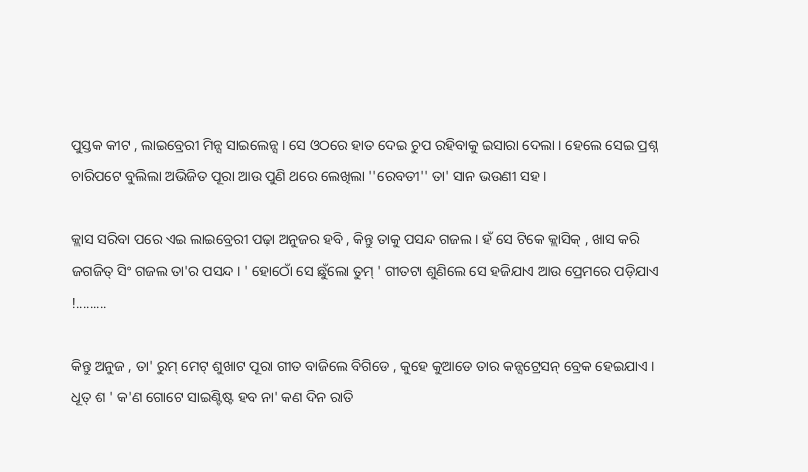ପୁସ୍ତକ କୀଟ , ଲାଇବ୍ରେରୀ ମିନ୍ସ ସାଇଲେନ୍ସ । ସେ ଓଠରେ ହାତ ଦେଇ ଚୁପ ରହିବାକୁ ଇସାରା ଦେଲା । ହେଲେ ସେଇ ପ୍ରଶ୍ନ ଚାରିପଟେ ବୁଲିଲା ଅଭିଜିତ ପୂରା ଆଉ ପୁଣି ଥରେ ଲେଖିଲା ''ରେବତୀ'' ତା' ସାନ ଭଉଣୀ ସହ ।

କ୍ଲାସ ସରିବା ପରେ ଏଇ ଲାଇବ୍ରେରୀ ପଢ଼ା ଅନୁଜର ହବି , କିନ୍ତୁ ତାକୁ ପସନ୍ଦ ଗଜଲ । ହଁ ସେ ଟିକେ କ୍ଲାସିକ୍ , ଖାସ କରି ଜଗଜିତ୍ ସିଂ ଗଜଲ ତା'ର ପସନ୍ଦ । ' ହୋଠୋଁ ସେ ଛୁଁଲୋ ତୁମ୍ ' ଗୀତଟା ଶୁଣିଲେ ସେ ହଜିଯାଏ ଆଉ ପ୍ରେମରେ ପଡ଼ିଯାଏ !.........

କିନ୍ତୁ ଅନୁଜ , ତା' ରୁମ୍ ମେଟ୍ ଶୁଖାଟ ପୂରା ଗୀତ ବାଜିଲେ ବିଗିଡେ , କୁହେ କୁଆଡେ ତାର କନ୍ସଟ୍ରେସନ୍ ବ୍ରେକ ହେଇଯାଏ । ଧୂତ୍ ଶ ' କ'ଣ ଗୋଟେ ସାଇଣ୍ଟିଷ୍ଟ ହବ ନା' କଣ ଦିନ ରାତି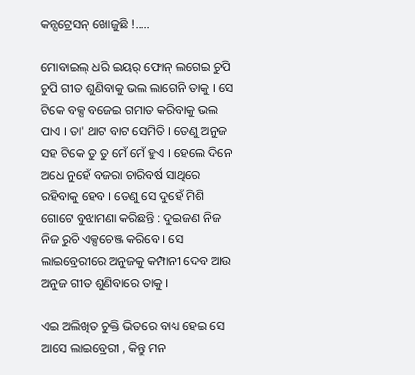କନ୍ସଟ୍ରେସନ୍ ଖୋଜୁଛି !.....

ମୋବାଇଲ୍ ଧରି ଇୟର୍ ଫୋନ୍ ଲଗେଇ ଚୁପି ଚୁପି ଗୀତ ଶୁଣିବାକୁ ଭଲ ଲାଗେନି ତାକୁ । ସେ ଟିକେ ବକ୍ସ ବଜେଇ ଗମାତ କରିବାକୁ ଭଲ ପାଏ । ତା' ଥାଟ ବାଟ ସେମିତି । ତେଣୁ ଅନୁଜ ସହ ଟିକେ ତୁ ତୁ ମେଁ ମେଁ ହୁଏ । ହେଲେ ଦିନେ ଅଧେ ନୁହେଁ ବଜରା ଚାରିବର୍ଷ ସାଥିରେ ରହିବାକୁ ହେବ । ତେଣୁ ସେ ଦୁହେଁ ମିଶି ଗୋଟେ ବୁଝାମଣା କରିଛନ୍ତି : ଦୁଇଜଣ ନିଜ ନିଜ ରୁଚି ଏକ୍ସଚେଞ୍ଜ କରିବେ । ସେ ଲାଇବ୍ରେରୀରେ ଅନୁଜକୁ କମ୍ପାନୀ ଦେବ ଆଉ ଅନୁଜ ଗୀତ ଶୁଣିବାରେ ତାକୁ ।

ଏଇ ଅଲିଖିତ ଚୁକ୍ତି ଭିତରେ ବାଧ୍ୟ ହେଇ ସେ ଆସେ ଲାଇବ୍ରେରୀ , କିନ୍ତୁ ମନ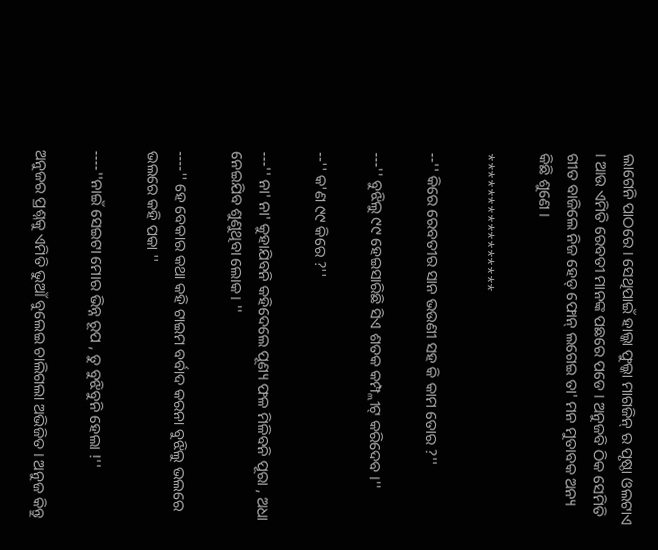ଲାଗେନି ପାଠରେ । ସେଥିପାଇଁ ହାଲ୍କା ଫୁଲ୍କା ମାଗଜିନ୍ ର ପୃଷ୍ଠା ଓଲଟାଏ । ଆଉ ଏମିତି ରେବତୀ ମାନଙ୍କ ପଛରେ ପଡେ । ଅନୁଜବି ଠିକ ସେମିତି ଗୀତ ବାଜିଲେ ନିଜ ହେଡ୍ ଫୋନ୍ ଲଗେଇ ତା' ମନ ମୁତାବକ ଅନ୍ୟ କିଛି ଶୁଣେ ।

****************

--'' କିରେ ରେବତୀର ସାନ ଭଉଣୀ ସହ କି କାମ ତୋର ?''

---'' ବୁଝିଲୁ ୯୯ ହେଇସାରିଛି ସିଏ ଶତକ କମ୍ପ୍ଲୀଟ୍ କରିଦେବ ।''

--'' କ'ଣ ୯୯ କିରେ ?''

---'' ନା' ନା' କୁହାଯିବନି କହିଦେଲେ ପୂଣ୍ୟ ଫଳ ମିଳିବନି ପୂରା , ଅଧା ନେଇଯିବ ଶୁଣୁଥିବା ଲୋକ। ''

----'' ହେ ବେକାର କଥା କହି ଟାଇମ ବର୍ବାଦ କରନା ବୁଝିଲୁ ଭଲରେ ଭଲରେ କହି ପକା ''

----''ନାଇଁ ସେଇଟା ମୋର ଭିନ୍ନ ରୂପ , ତୁ ବୁଝିବୁନି ହେଲା !''

ଅନୁଜର ପ୍ରଶ୍ନକୁ ଏମିତି ଭୁଆଁ ବୁଲେଇ ଚାଲିଗଲା ଅଭିଜିତ । ଅନୁଜ କିନ୍ତୁ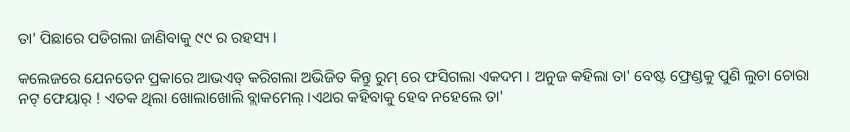ତା' ପିଛାରେ ପଡିଗଲା ଜାଣିବାକୁ ୯୯ ର ରହସ୍ୟ ।

କଲେଜରେ ଯେନତେନ ପ୍ରକାରେ ଆଭଏଡ୍ କରିଗଲା ଅଭିଜିତ କିନ୍ତୁ ରୁମ୍ ରେ ଫସିଗଲା ଏକଦମ । ଅନୁଜ କହିଲା ତା' ବେଷ୍ଟ ଫ୍ରେଣ୍ଡକୁ ପୁଣି ଲୁଚା ଚୋରା ନଟ୍ ଫେୟାର୍ ! ଏତକ ଥିଲା ଖୋଲାଖୋଲି ବ୍ଲାକମେଲ୍ ।ଏଥର କହିବାକୁ ହେବ ନହେଲେ ତା'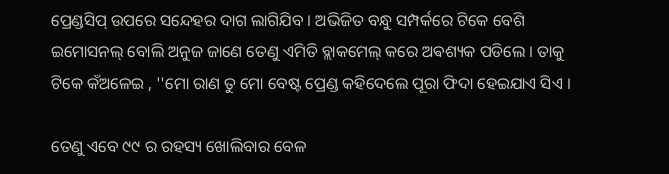ପ୍ରେଣ୍ଡସିପ୍ ଉପରେ ସନ୍ଦେହର ଦାଗ ଲାଗିଯିବ । ଅଭିଜିତ ବନ୍ଧୁ ସମ୍ପର୍କରେ ଟିକେ ବେଶି ଇମୋସନଲ୍ ବୋଲି ଅନୁଜ ଜାଣେ ତେଣୁ ଏମିତି ବ୍ଲାକମେଲ୍ କରେ ଅଵଶ୍ୟକ ପଡିଲେ । ତାକୁ ଟିକେ କଁଅଳେଇ , ''ମୋ ରାଣ ତୁ ମୋ ବେଷ୍ଟ ପ୍ରେଣ୍ଡ କହିଦେଲେ ପୂରା ଫିଦା ହେଇଯାଏ ସିଏ ।

ତେଣୁ ଏବେ ୯୯ ର ରହସ୍ୟ ଖୋଲିବାର ବେଳ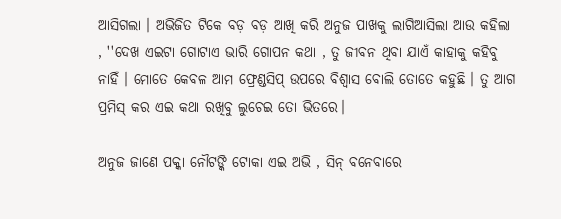ଆସିଗଲା । ଅଭିଜିତ ଟିକେ ବଡ଼ ବଡ଼ ଆଖି କରି ଅନୁଜ ପାଖକୁ ଲାଗିଆସିଲା ଆଉ କହିଲା , ''ଦେଖ ଏଇଟା ଗୋଟାଏ ଭାରି ଗୋପନ କଥା , ତୁ ଜୀବନ ଥିବା ଯାଏଁ କାହାକୁ କହିବୁ ନାହିଁ । ମୋତେ କେବଳ ଆମ ଫ୍ରେଣ୍ଡସିପ୍ ଉପରେ ବିଶ୍ୱାସ ବୋଲି ତୋତେ କହୁଛି । ତୁ ଆଗ ପ୍ରମିସ୍ କର ଏଇ କଥା ରଖିବୁ ଲୁଚେଇ ତୋ ଭିତରେ।

ଅନୁଜ ଜାଣେ ପକ୍କା ନୌଟଙ୍କି ଟୋକା ଏଇ ଅଭି , ସିନ୍ ବନେବାରେ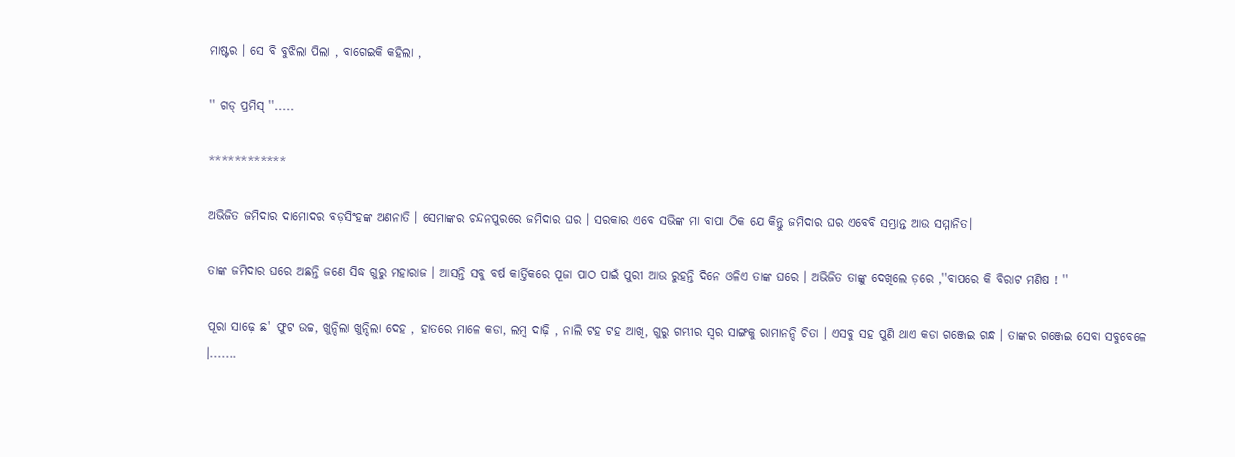ମାଷ୍ଟର । ସେ ବି ବୁଝିଲା ପିଲା , ବାଗେଇକି କହିଲା ,

'' ଗଡ୍ ପ୍ରମିସ୍ ''.....

************

ଅଭିଜିତ ଜମିଦାର ଦାମୋଦର ବଡ଼ସିଂହଙ୍କ ଅଣନାତି । ସେମାଙ୍କର ଚନ୍ଦନପୁରରେ ଜମିଦାର ଘର । ସରକାର ଏବେ ସଭିଙ୍କ ମା ବାପା ଠିକ ଯେ କିନ୍ତୁ ଜମିଦାର ଘର ଏବେବି ସମ୍ଭ୍ରାନ୍ତ ଆଉ ସମ୍ମାନିତ।

ତାଙ୍କ ଜମିଦାର ଘରେ ଅଛନ୍ତି ଜଣେ ସିଦ୍ଧ ଗୁରୁ ମହାରାଜ । ଆସନ୍ତି ସବୁ ବର୍ଷ କାର୍ତ୍ତିକରେ ପୂଜା ପାଠ ପାଇଁ ପୁରୀ ଆଉ ରୁହନ୍ତି ଦିନେ ଓଳିଏ ତାଙ୍କ ଘରେ । ଅଭିଜିତ ତାଙ୍କୁ ଦେଖିଲେ ଡ଼ରେ ,''ବାପରେ କି ବିରାଟ ମଣିଷ ! ''

ପୂରା ସାଢ଼େ ଛ' ଫୁଟ ଉଚ୍ଚ, ଖୁନ୍ଦିଲା ଖୁନ୍ଦିଲା ଦେହ , ହାତରେ ମାଳେ କଡା, ଲମ୍ବ ଦାଢ଼ି , ନାଲି ଟହ ଟହ ଆଖି, ଗୁରୁ ଗମ୍ଭୀର ସ୍ୱର ସାଙ୍ଗକୁ ରାମାନନ୍ଦି ଚିତା । ଏସବୁ ସହ ପୁଣି ଥାଏ କଡା ଗଞ୍ଜେଇ ଗନ୍ଧ । ତାଙ୍କର ଗଞ୍ଜେଇ ସେବା ସବୁବେଳେ ।.......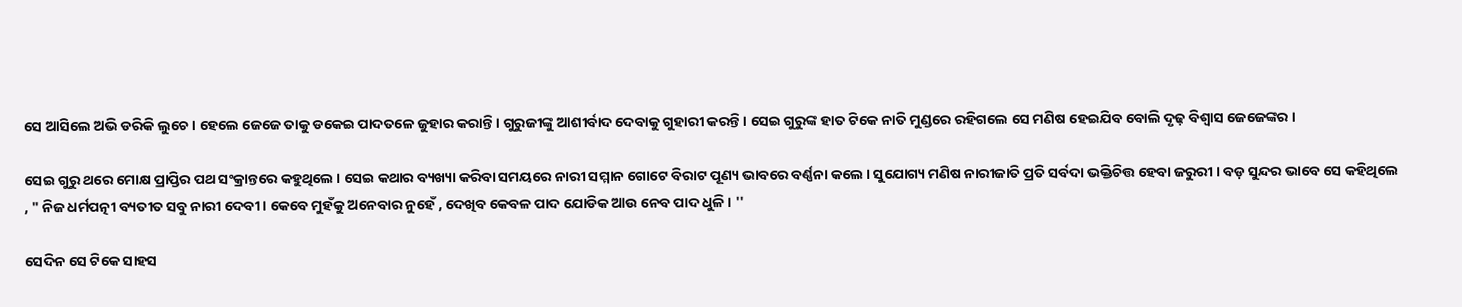ସେ ଆସିଲେ ଅଭି ଡରିକି ଲୁଚେ । ହେଲେ ଜେଜେ ତାକୁ ଡକେଇ ପାଦତଳେ ଜୁହାର କରାନ୍ତି । ଗୁରୁଜୀଙ୍କୁ ଆଶୀର୍ବାଦ ଦେବାକୁ ଗୁହାରୀ କରନ୍ତି । ସେଇ ଗୁରୁଙ୍କ ହାତ ଟିକେ ନାତି ମୁଣ୍ଡରେ ରହିଗଲେ ସେ ମଣିଷ ହେଇଯିବ ବୋଲି ଦୃଢ଼ ବିଶ୍ୱାସ ଜେଜେଙ୍କର ।

ସେଇ ଗୁରୁ ଥରେ ମୋକ୍ଷ ପ୍ରାପ୍ତିର ପଥ ସଂକ୍ରାନ୍ତରେ କହୁଥିଲେ । ସେଇ କଥାର ବ୍ୟଖ୍ୟା କରିବା ସମୟରେ ନାରୀ ସମ୍ମାନ ଗୋଟେ ବିରାଟ ପୂଣ୍ୟ ଭାବରେ ବର୍ଣ୍ଣନା କଲେ । ସୁଯୋଗ୍ୟ ମଣିଷ ନାରୀଜାତି ପ୍ରତି ସର୍ବଦା ଭକ୍ତିଚିତ୍ତ ହେବା ଜରୁରୀ । ବଡ଼ ସୁନ୍ଦର ଭାବେ ସେ କହିଥିଲେ , " ନିଜ ଧର୍ମପତ୍ନୀ ବ୍ୟତୀତ ସବୁ ନାରୀ ଦେବୀ । କେବେ ମୁହଁକୁ ଅନେବାର ନୁହେଁ , ଦେଖିବ କେବଳ ପାଦ ଯୋଡିକ ଆଉ ନେବ ପାଦ ଧୁଳି । ''

ସେଦିନ ସେ ଟିକେ ସାହସ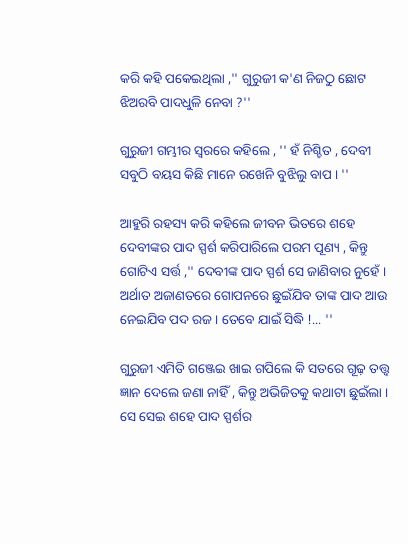କରି କହି ପକେଇଥିଲା ,'' ଗୁରୁଜୀ କ'ଣ ନିଜଠୁ ଛୋଟ ଝିଅରବି ପାଦଧୁଳି ନେବା ?''

ଗୁରୁଜୀ ଗମ୍ଭୀର ସ୍ୱରରେ କହିଲେ , '' ହଁ ନିଶ୍ଚିତ , ଦେବୀ ସବୁଠି ବୟସ କିଛି ମାନେ ରଖେନି ବୁଝିଲୁ ବାପ । ''

ଆହୁରି ରହସ୍ୟ କରି କହିଲେ ଜୀବନ ଭିତରେ ଶହେ ଦେବୀଙ୍କର ପାଦ ସ୍ପର୍ଶ କରିପାରିଲେ ପରମ ପୂଣ୍ୟ , କିନ୍ତୁ ଗୋଟିଏ ସର୍ତ୍ତ ,'' ଦେବୀଙ୍କ ପାଦ ସ୍ପର୍ଶ ସେ ଜାଣିବାର ନୁହେଁ । ଅର୍ଥାତ ଅଜାଣତରେ ଗୋପନରେ ଛୁଇଁଯିବ ତାଙ୍କ ପାଦ ଆଉ ନେଇଯିବ ପଦ ରଜ । ତେବେ ଯାଇଁ ସିଦ୍ଧି !... ''

ଗୁରୁଜୀ ଏମିତି ଗଞ୍ଜେଇ ଖାଇ ଗପିଲେ କି ସତରେ ଗୂଢ଼ ତତ୍ତ୍ୱ ଜ୍ଞାନ ଦେଲେ ଜଣା ନାହିଁ , କିନ୍ତୁ ଅଭିଜିତକୁ କଥାଟା ଛୁଇଁଲା । ସେ ସେଇ ଶହେ ପାଦ ସ୍ପର୍ଶର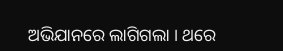ଅଭିଯାନରେ ଲାଗିଗଲା । ଥରେ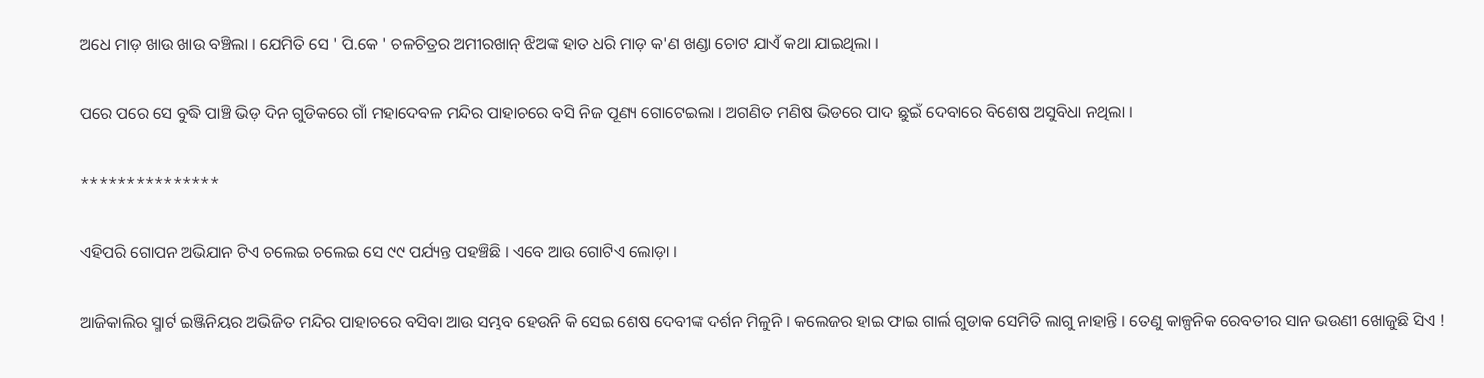ଅଧେ ମାଡ଼ ଖାଉ ଖାଉ ବଞ୍ଚିଲା । ଯେମିତି ସେ ' ପି.କେ ' ଚଳଚିତ୍ରର ଅମୀରଖାନ୍ ଝିଅଙ୍କ ହାତ ଧରି ମାଡ଼ କ'ଣ ଖଣ୍ଡା ଚୋଟ ଯାଏଁ କଥା ଯାଇଥିଲା ।

ପରେ ପରେ ସେ ବୁଦ୍ଧି ପାଞ୍ଚି ଭିଡ଼ ଦିନ ଗୁଡିକରେ ଗାଁ ମହାଦେବଳ ମନ୍ଦିର ପାହାଚରେ ବସି ନିଜ ପୂଣ୍ୟ ଗୋଟେଇଲା । ଅଗଣିତ ମଣିଷ ଭିଡରେ ପାଦ ଛୁଇଁ ଦେବାରେ ବିଶେଷ ଅସୁବିଧା ନଥିଲା ।

***************

ଏହିପରି ଗୋପନ ଅଭିଯାନ ଟିଏ ଚଲେଇ ଚଲେଇ ସେ ୯୯ ପର୍ଯ୍ୟନ୍ତ ପହଞ୍ଚିଛି । ଏବେ ଆଉ ଗୋଟିଏ ଲୋଡ଼ା ।

ଆଜିକାଲିର ସ୍ମାର୍ଟ ଇଞ୍ଜିନିୟର ଅଭିଜିତ ମନ୍ଦିର ପାହାଚରେ ବସିବା ଆଉ ସମ୍ଭବ ହେଉନି କି ସେଇ ଶେଷ ଦେବୀଙ୍କ ଦର୍ଶନ ମିଳୁନି । କଲେଜର ହାଇ ଫାଇ ଗାର୍ଲ ଗୁଡାକ ସେମିତି ଲାଗୁ ନାହାନ୍ତି । ତେଣୁ କାଳ୍ପନିକ ରେବତୀର ସାନ ଭଉଣୀ ଖୋଜୁଛି ସିଏ !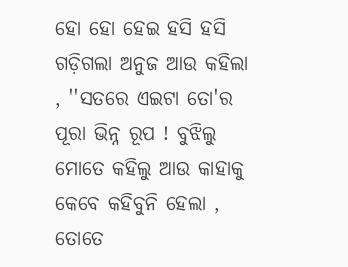ହୋ ହୋ ହେଇ ହସି ହସି ଗଡ଼ିଗଲା ଅନୁଜ ଆଉ କହିଲା , ''ସତରେ ଏଇଟା ତୋ'ର ପୂରା ଭିନ୍ନ ରୂପ ! ବୁଝିଲୁ ମୋତେ କହିଲୁ ଆଉ କାହାକୁ କେବେ କହିବୁନି ହେଲା , ତୋତେ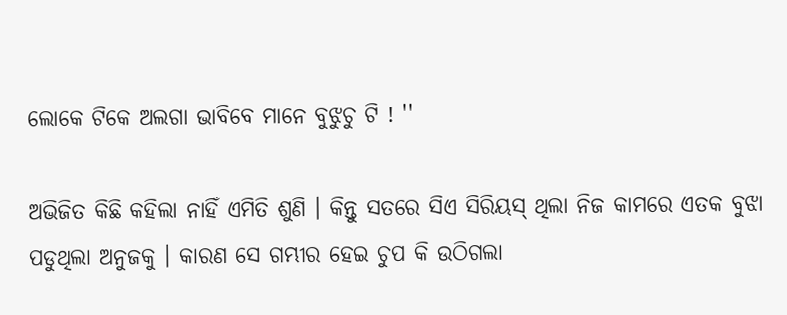ଲୋକେ ଟିକେ ଅଲଗା ଭାବିବେ ମାନେ ବୁଝୁଚୁ ଟି ! ''

ଅଭିଜିତ କିଛି କହିଲା ନାହିଁ ଏମିତି ଶୁଣି । କିନ୍ତୁ ସତରେ ସିଏ ସିରିୟସ୍ ଥିଲା ନିଜ କାମରେ ଏତକ ବୁଝା ପଡୁଥିଲା ଅନୁଜକୁ । କାରଣ ସେ ଗମ୍ଭୀର ହେଇ ଚୁପ କି ଉଠିଗଲା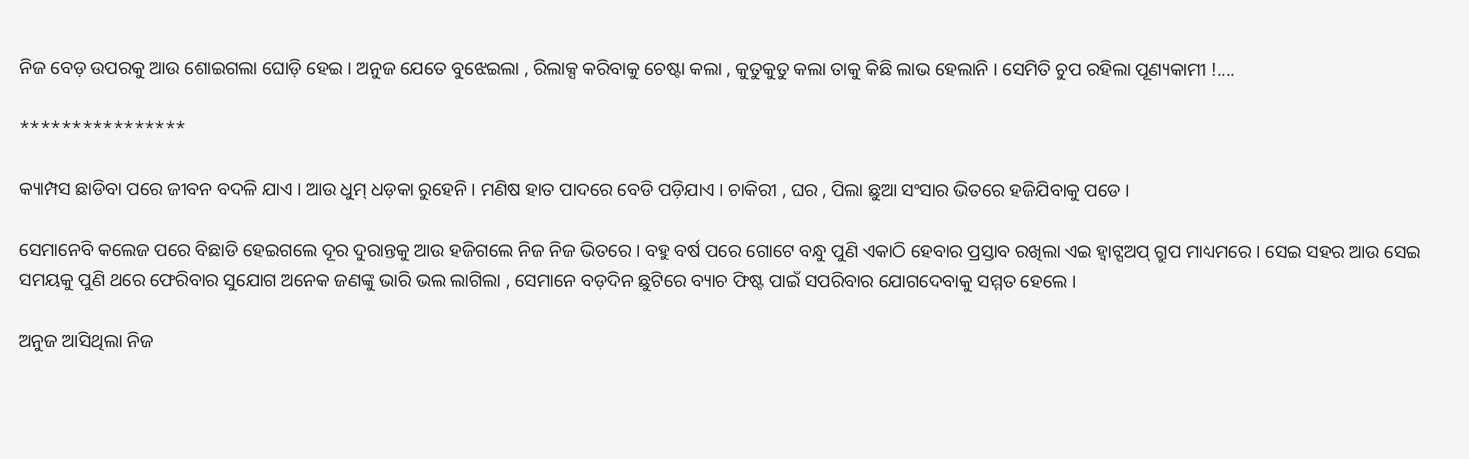ନିଜ ବେଡ଼ ଉପରକୁ ଆଉ ଶୋଇଗଲା ଘୋଡ଼ି ହେଇ । ଅନୁଜ ଯେତେ ବୁଝେଇଲା , ରିଲାକ୍ସ କରିବାକୁ ଚେଷ୍ଟା କଲା , କୁତୁକୁତୁ କଲା ତାକୁ କିଛି ଲାଭ ହେଲାନି । ସେମିତି ଚୁପ ରହିଲା ପୂଣ୍ୟକାମୀ !....

****************

କ୍ୟାମ୍ପସ ଛାଡିବା ପରେ ଜୀବନ ବଦଳି ଯାଏ । ଆଉ ଧୁମ୍ ଧଡ଼କା ରୁହେନି । ମଣିଷ ହାତ ପାଦରେ ବେଡି ପଡ଼ିଯାଏ । ଚାକିରୀ , ଘର , ପିଲା ଛୁଆ ସଂସାର ଭିତରେ ହଜିଯିବାକୁ ପଡେ ।

ସେମାନେବି କଲେଜ ପରେ ବିଛାଡି ହେଇଗଲେ ଦୂର ଦୁରାନ୍ତକୁ ଆଉ ହଜିଗଲେ ନିଜ ନିଜ ଭିତରେ । ବହୁ ବର୍ଷ ପରେ ଗୋଟେ ବନ୍ଧୁ ପୁଣି ଏକାଠି ହେବାର ପ୍ରସ୍ତାବ ରଖିଲା ଏଇ ହ୍ୱାଟ୍ସଅପ୍ ଗ୍ରୁପ ମାଧ୍ୟମରେ । ସେଇ ସହର ଆଉ ସେଇ ସମୟକୁ ପୁଣି ଥରେ ଫେରିବାର ସୁଯୋଗ ଅନେକ ଜଣଙ୍କୁ ଭାରି ଭଲ ଲାଗିଲା , ସେମାନେ ବଡ଼ଦିନ ଛୁଟିରେ ବ୍ୟାଚ ଫିଷ୍ଟ ପାଇଁ ସପରିବାର ଯୋଗଦେବାକୁ ସମ୍ମତ ହେଲେ ।

ଅନୁଜ ଆସିଥିଲା ନିଜ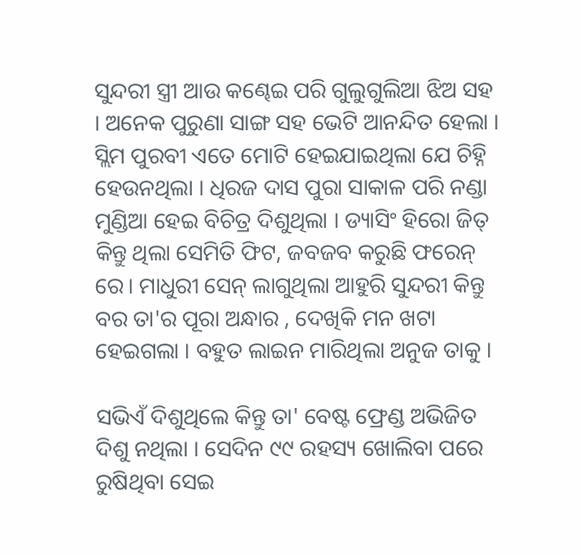ସୁନ୍ଦରୀ ସ୍ତ୍ରୀ ଆଉ କଣ୍ଢେଇ ପରି ଗୁଲୁଗୁଲିଆ ଝିଅ ସହ । ଅନେକ ପୁରୁଣା ସାଙ୍ଗ ସହ ଭେଟି ଆନନ୍ଦିତ ହେଲା । ସ୍ଲିମ ପୁରବୀ ଏତେ ମୋଟି ହେଇଯାଇଥିଲା ଯେ ଚିହ୍ନି ହେଉନଥିଲା । ଧିରଜ ଦାସ ପୁରା ସାକାଳ ପରି ନଣ୍ଡା ମୁଣ୍ଡିଆ ହେଇ ବିଚିତ୍ର ଦିଶୁଥିଲା । ଡ୍ୟାସିଂ ହିରୋ ଜିତ୍ କିନ୍ତୁ ଥିଲା ସେମିତି ଫିଟ, ଜବଜବ କରୁଛି ଫରେନ୍ ରେ। ମାଧୁରୀ ସେନ୍ ଲାଗୁଥିଲା ଆହୁରି ସୁନ୍ଦରୀ କିନ୍ତୁ ବର ତା'ର ପୂରା ଅନ୍ଧାର , ଦେଖିକି ମନ ଖଟା ହେଇଗଲା । ବହୁତ ଲାଇନ ମାରିଥିଲା ଅନୁଜ ତାକୁ ।

ସଭିଏଁ ଦିଶୁଥିଲେ କିନ୍ତୁ ତା' ବେଷ୍ଟ ଫ୍ରେଣ୍ଡ ଅଭିଜିତ ଦିଶୁ ନଥିଲା । ସେଦିନ ୯୯ ରହସ୍ୟ ଖୋଲିବା ପରେ ରୁଷିଥିବା ସେଇ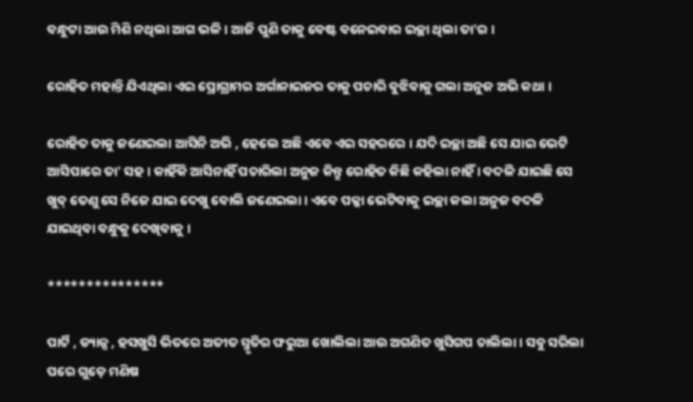ବନ୍ଧୁଟା ଆଉ ମିଶି ନଥିଲା ଆଗ ଭଳି । ଆଜି ପୁଣି ତାକୁ ବେଷ୍ଟ ବନେଇବାର ଇଚ୍ଛା ଥିଲା ତା'ର ।

ରୋହିତ ମହାନ୍ତି ଯିଏଥିଲା ଏଇ ପ୍ରୋଗ୍ରାମର ଅର୍ଗାନାଇଜର ତାକୁ ପଚାରି ବୁଝିବାକୁ ଗଲା ଅନୁଜ ଅଭି କଥା ।

ରୋହିତ ତାକୁ ଜଣେଇଲା ଆସିନି ଅଭି , ହେଲେ ଅଛି ଏବେ ଏଇ ସହରରେ । ଯଦି ଇଚ୍ଛା ଅଛି ସେ ଯାଇ ଭେଟି ଆସିପାରେ ତା' ସହ । କାହିଁକି ଆସିନାହିଁ ପଚାରିଲା ଅନୁଜ କିନ୍ତୁ ରୋହିତ କିଛି କହିଲା ନାହିଁ । ବଦଳି ଯାଇଛି ସେ ଖୁବ୍ ତେଣୁ ସେ ନିଜେ ଯାଇ ଦେଖୁ ବୋଲି ଜଣେଇଲା । ଏବେ ପକ୍କା ଭେଟିବାକୁ ଇଚ୍ଛା କଲା ଅନୁଜ ବଦଳି ଯାଇଥିବା ବନ୍ଧୁକୁ ଦେଖିବାକୁ ।

***************

ପାର୍ଟି , ଡ୍ୟାନ୍ସ , ହସଖୁସି ଭିତରେ ଅତୀତ ସ୍ମୃତିର ଫରୁଆ ଖୋଲିଲା ଆଉ ଅଗଣିତ ଖୁସିଗପ ଚାଲିଲା । ସବୁ ସରିଲା ପରେ ଗୁଡ଼େ ମଣିଷ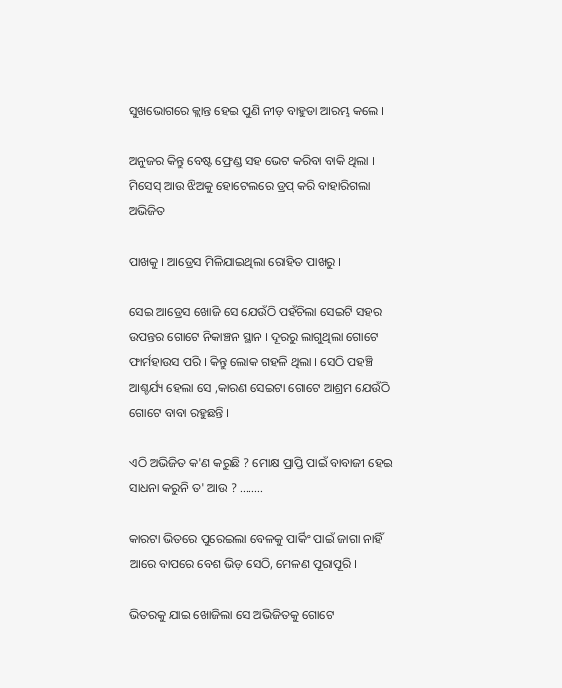ସୁଖଭୋଗରେ କ୍ଲାନ୍ତ ହେଇ ପୁଣି ନୀଡ଼ ବାହୁଡା ଆରମ୍ଭ କଲେ ।

ଅନୁଜର କିନ୍ତୁ ବେଷ୍ଟ ଫ୍ରେଣ୍ଡ ସହ ଭେଟ କରିବା ବାକି ଥିଲା । ମିସେସ୍ ଆଉ ଝିଅକୁ ହୋଟେଲରେ ଡ୍ରପ୍ କରି ବାହାରିଗଲା ଅଭିଜିତ

ପାଖକୁ । ଆଡ୍ରେସ ମିଳିଯାଇଥିଲା ରୋହିତ ପାଖରୁ ।

ସେଇ ଆଡ୍ରେସ ଖୋଜି ସେ ଯେଉଁଠି ପହଁଚିଲା ସେଇଟି ସହର ଉପନ୍ତର ଗୋଟେ ନିକାଞ୍ଚନ ସ୍ଥାନ । ଦୂରରୁ ଲାଗୁଥିଲା ଗୋଟେ ଫାର୍ମହାଉସ ପରି । କିନ୍ତୁ ଲୋକ ଗହଳି ଥିଲା । ସେଠି ପହଞ୍ଚି ଆଶ୍ଚର୍ଯ୍ୟ ହେଲା ସେ ,କାରଣ ସେଇଟା ଗୋଟେ ଆଶ୍ରମ ଯେଉଁଠି ଗୋଟେ ବାବା ରହୁଛନ୍ତି ।

ଏଠି ଅଭିଜିତ କ'ଣ କରୁଛି ? ମୋକ୍ଷ ପ୍ରାପ୍ତି ପାଇଁ ବାବାଜୀ ହେଇ ସାଧନା କରୁନି ତ' ଆଉ ? ........

କାରଟା ଭିତରେ ପୁରେଇଲା ବେଳକୁ ପାର୍କିଂ ପାଇଁ ଜାଗା ନାହିଁ ଆରେ ବାପରେ ବେଶ ଭିଡ଼ ସେଠି, ମେଳଣ ପୂରାପୂରି ।

ଭିତରକୁ ଯାଇ ଖୋଜିଲା ସେ ଅଭିଜିତକୁ ଗୋଟେ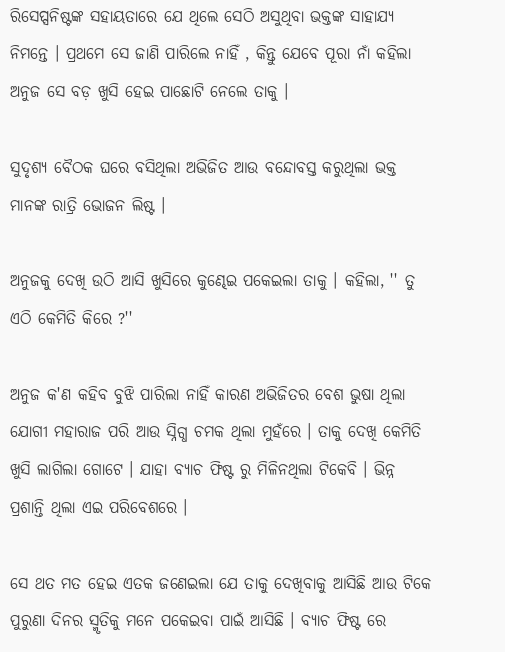ରିସେପ୍ସନିଷ୍ଟଙ୍କ ସହାୟତାରେ ଯେ ଥିଲେ ସେଠି ଅସୁଥିବା ଭକ୍ତଙ୍କ ସାହାଯ୍ୟ ନିମନ୍ତେ । ପ୍ରଥମେ ସେ ଜାଣି ପାରିଲେ ନାହିଁ , କିନ୍ତୁ ଯେବେ ପୂରା ନାଁ କହିଲା ଅନୁଜ ସେ ବଡ଼ ଖୁସି ହେଇ ପାଛୋଟି ନେଲେ ତାକୁ ।

ସୁଦୃଶ୍ୟ ବୈଠକ ଘରେ ବସିଥିଲା ଅଭିଜିତ ଆଉ ବନ୍ଦୋବସ୍ତ କରୁଥିଲା ଭକ୍ତ ମାନଙ୍କ ରାତ୍ରି ଭୋଜନ ଲିଷ୍ଟ ।

ଅନୁଜକୁ ଦେଖି ଉଠି ଆସି ଖୁସିରେ କୁଣ୍ଢେଇ ପକେଇଲା ତାକୁ । କହିଲା, '' ତୁ ଏଠି କେମିତି କିରେ ?''

ଅନୁଜ କ'ଣ କହିବ ବୁଝି ପାରିଲା ନାହିଁ କାରଣ ଅଭିଜିତର ବେଶ ଭୁଷା ଥିଲା ଯୋଗୀ ମହାରାଜ ପରି ଆଉ ସ୍ନିଗ୍ଧ ଚମକ ଥିଲା ମୁହଁରେ । ତାକୁ ଦେଖି କେମିତି ଖୁସି ଲାଗିଲା ଗୋଟେ । ଯାହା ବ୍ୟାଚ ଫିଷ୍ଟ ରୁ ମିଳିନଥିଲା ଟିକେବି । ଭିନ୍ନ ପ୍ରଶାନ୍ତି ଥିଲା ଏଇ ପରିବେଶରେ ।

ସେ ଥତ ମତ ହେଇ ଏତକ ଜଣେଇଲା ଯେ ତାକୁ ଦେଖିବାକୁ ଆସିଛି ଆଉ ଟିକେ ପୁରୁଣା ଦିନର ସ୍ମୃତିକୁ ମନେ ପକେଇବା ପାଇଁ ଆସିଛି । ବ୍ୟାଚ ଫିଷ୍ଟ ରେ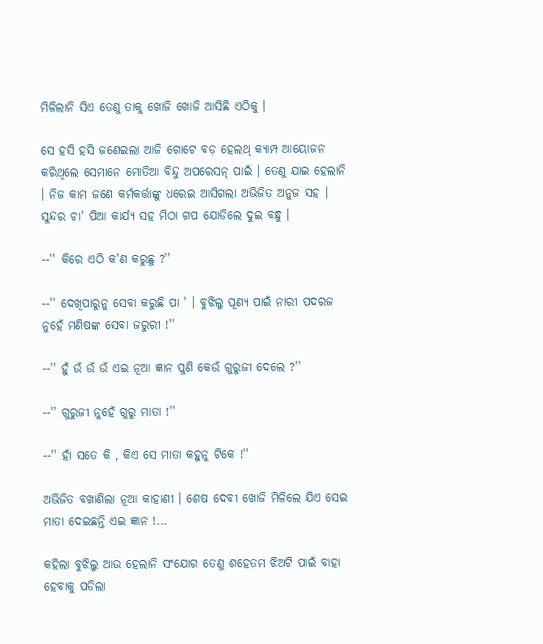ମିଳିଲାନି ସିଏ ତେଣୁ ତାକୁ ଖୋଜି ଖୋଜି ଆସିଛି ଏଠିକୁ ।

ସେ ହସି ହସି ଜଣେଇଲା ଆଜି ଗୋଟେ ବଡ଼ ହେଲଥ୍ କ୍ୟାମ୍ପ ଆୟୋଜନ କରିଥିଲେ ସେମାନେ ମୋତିଆ ବିନ୍ଦୁ ଅପରେସନ୍ ପାଇଁ । ତେଣୁ ଯାଇ ହେଲାନି । ନିଜ କାମ ଜଣେ କର୍ମକର୍ତ୍ତାଙ୍କୁ ଧରେଇ ଆସିଗଲା ଅଭିଜିତ ଅନୁଜ ସହ । ସୁନ୍ଦର ଚା' ପିଆ କାର୍ଯ୍ୟ ସହ ମିଠା ଗପ ଯୋଡିଲେ ଦୁଇ ବନ୍ଧୁ ।

--'' କିରେ ଏଠି କ'ଣ କରୁଛୁ ?''

--'' ଦେଖିପାରୁନୁ ସେବା କରୁଛି ପା ' । ବୁଝିଲୁ ପୂଣ୍ୟ ପାଇଁ ନାରୀ ପଦରଜ ନୁହେଁ ମଣିଷଙ୍କ ସେବା ଜରୁରୀ !''

--'' ହୁଁ ଉଁ ଉଁ ଉଁ ଏଇ ନୂଆ ଜ୍ଞାନ ପୁଣି କେଉଁ ଗୁରୁଜୀ ଦେଲେ ?''

--'' ଗୁରୁଜୀ ନୁହେଁ ଗୁରୁ ମାତା !''

--'' ହାଁ ସତେ କି , କିଏ ସେ ମାତା କହୁନୁ ଟିକେ !''

ଅଭିଜିତ ବଖାଣିଲା ନୂଆ କାହାଣୀ । ଶେଷ ଦେବୀ ଖୋଜି ମିଳିଲେ ଯିଏ ସେଇ ମାତା ଦେଇଛନ୍ତି ଏଇ ଜ୍ଞାନ !...

କହିଲା ବୁଝିଲୁ ଆଉ ହେଲାନି ସଂଯୋଗ ତେଣୁ ଶହେତମ ଝିଅଟି ପାଇଁ ବାହା ହେବାକୁ ପଡିଲା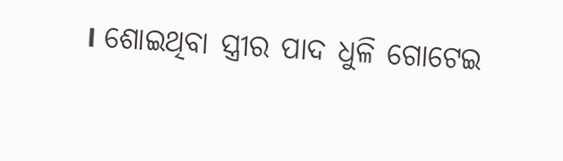। ଶୋଇଥିବା ସ୍ତ୍ରୀର ପାଦ ଧୁଳି ଗୋଟେଇ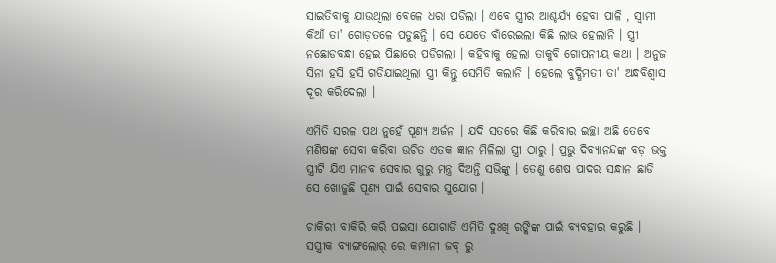ସାଇତିବାକୁ ଯାଉଥିଲା ବେଳେ ଧରା ପଡିଲା । ଏବେ ସ୍ତ୍ରୀର ଆଶ୍ଚର୍ଯ୍ୟ ହେବା ପାଳି , ସ୍ୱାମୀ କିଆଁ ତା' ଗୋଡ଼ତଳେ ପଡୁଛନ୍ତି । ସେ ଯେତେ ବାଁରେଇଲା କିଛି ଲାଭ ହେଲାନି । ସ୍ତ୍ରୀ ନଛୋଡବନ୍ଧା ହେଇ ପିଛାରେ ପଡିଗଲା । କହିବାକୁ ହେଲା ତାକୁବି ଗୋପନୀୟ କଥା । ଅନୁଜ ସିନା ହସି ହସି ଗଡିଯାଇଥିଲା ସ୍ତ୍ରୀ କିନ୍ତୁ ସେମିତି କଲାନି । ହେଲେ ବୁଦ୍ଧିମତୀ ତା' ଅନ୍ଧବିଶ୍ୱାସ ଦୂର କରିଦେଲା ।

ଏମିତି ସରଳ ପଥ ନୁହେଁ ପୂଣ୍ୟ ଅର୍ଜନ । ଯଦି ସତରେ କିଛି କରିବାର ଇଚ୍ଛା ଅଛି ତେବେ ମଣିଷଙ୍କ ସେବା କରିବା ଉଚିତ ଏତକ ଜ୍ଞାନ ମିଳିଲା ସ୍ତ୍ରୀ ଠାରୁ । ପ୍ରଭୁ ଦିବ୍ୟାନନ୍ଦଙ୍କ ବଡ଼ ଭକ୍ତ ସ୍ତ୍ରୀଟି ଯିଏ ମାନବ ସେବାର ଗୁରୁ ମନ୍ତ୍ର ଦିଅନ୍ତି ସଭିଙ୍କୁ । ତେଣୁ ଶେଷ ପାଦର ସନ୍ଧାନ ଛାଡି ସେ ଖୋଜୁଛି ପୂଣ୍ୟ ପାଇଁ ସେବାର ସୁଯୋଗ ।

ଚାକିରୀ ବାକିରି କରି ପଇସା ଯୋଗାଡି ଏମିତି ଦୁଃଖି ରଙ୍କିଙ୍କ ପାଇଁ ବ୍ୟବହାର କରୁଛି । ସସ୍ତ୍ରୀକ ବ୍ୟାଙ୍ଗଲୋର୍ ରେ କମ୍ପାନୀ ଜବ୍ ରୁ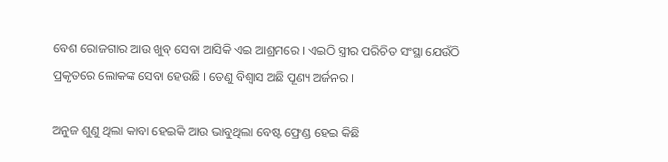ବେଶ ରୋଜଗାର ଆଉ ଖୁବ୍ ସେବା ଆସିକି ଏଇ ଆଶ୍ରମରେ । ଏଇଠି ସ୍ତ୍ରୀର ପରିଚିତ ସଂସ୍ଥା ଯେଉଁଠି ପ୍ରକୃତରେ ଲୋକଙ୍କ ସେବା ହେଉଛି । ତେଣୁ ବିଶ୍ୱାସ ଅଛି ପୂଣ୍ୟ ଅର୍ଜନର ।

ଅନୁଜ ଶୁଣୁ ଥିଲା କାବା ହେଇକି ଆଉ ଭାବୁଥିଲା ବେଷ୍ଟ ଫ୍ରେଣ୍ଡ ହେଇ କିଛି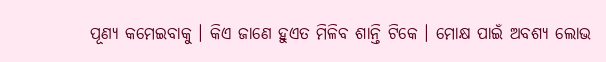ପୂଣ୍ୟ କମେଇବାକୁ । କିଏ ଜାଣେ ହୁଏତ ମିଳିବ ଶାନ୍ତି ଟିକେ । ମୋକ୍ଷ ପାଇଁ ଅବଶ୍ୟ ଲୋଭ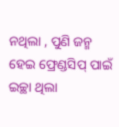ନଥିଲା , ପୁଣି ଜନ୍ମ ହେଇ ଫ୍ରେଣ୍ଡସିପ୍ ପାଇଁ ଇଚ୍ଛା ଥିଲା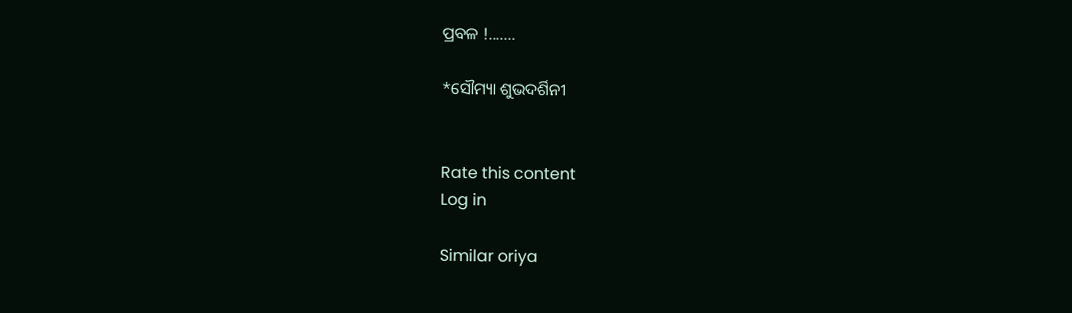ପ୍ରବଳ !.......

*ସୌମ୍ୟା ଶୁଭଦର୍ଶିନୀ


Rate this content
Log in

Similar oriya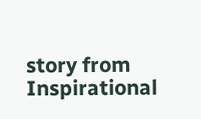story from Inspirational